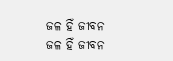ଜଳ ହିଁ ଜୀବନ
ଜଳ ହିଁ ଜୀବନ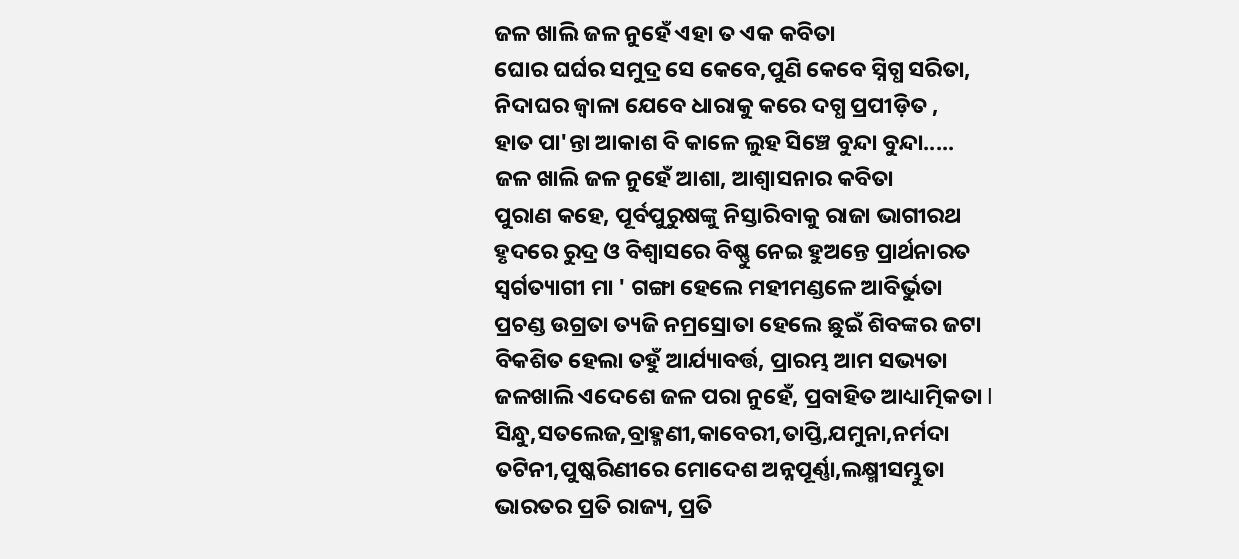ଜଳ ଖାଲି ଜଳ ନୁହେଁ ଏହା ତ ଏକ କବିତା
ଘୋର ଘର୍ଘର ସମୁଦ୍ର ସେ କେବେ,ପୁଣି କେବେ ସ୍ନିଗ୍ଧ ସରିତା,
ନିଦାଘର ଜ୍ୱାଳା ଯେବେ ଧାରାକୁ କରେ ଦଗ୍ଧ ପ୍ରପୀଡ଼ିତ ,
ହାତ ପା'ନ୍ତା ଆକାଶ ବି କାଳେ ଲୁହ ସିଞ୍ଚେ ବୁନ୍ଦା ବୁନ୍ଦା.....
ଜଳ ଖାଲି ଜଳ ନୁହେଁ ଆଶା, ଆଶ୍ୱାସନାର କବିତା
ପୁରାଣ କହେ, ପୂର୍ବପୁରୁଷଙ୍କୁ ନିସ୍ତାରିବାକୁ ରାଜା ଭାଗୀରଥ
ହୃଦରେ ରୁଦ୍ର ଓ ବିଶ୍ୱାସରେ ବିଷ୍ଣୁ ନେଇ ହୁଅନ୍ତେ ପ୍ରାର୍ଥନାରତ
ସ୍ୱର୍ଗତ୍ୟାଗୀ ମା ' ଗଙ୍ଗା ହେଲେ ମହୀମଣ୍ଡଳେ ଆବିର୍ଭୁତା
ପ୍ରଚଣ୍ଡ ଉଗ୍ରତା ତ୍ୟଜି ନମ୍ରସ୍ରୋତା ହେଲେ ଛୁଇଁ ଶିବଙ୍କର ଜଟା
ବିକଶିତ ହେଲା ତହୁଁ ଆର୍ଯ୍ୟାବର୍ତ୍ତ, ପ୍ରାରମ୍ଭ ଆମ ସଭ୍ୟତା
ଜଳଖାଲି ଏଦେଶେ ଜଳ ପରା ନୁହେଁ, ପ୍ରବାହିତ ଆଧ୍ୟାତ୍ମିକତା l
ସିନ୍ଧୁ,ସତଲେଜ,ବ୍ରାହ୍ମଣୀ,କାବେରୀ,ତାପ୍ତି,ଯମୁନା,ନର୍ମଦା
ତଟିନୀ,ପୁଷ୍କରିଣୀରେ ମୋଦେଶ ଅନ୍ନପୂର୍ଣ୍ଣା,ଲକ୍ଷ୍ମୀସମ୍ଭୁତା
ଭାରତର ପ୍ରତି ରାଜ୍ୟ, ପ୍ରତି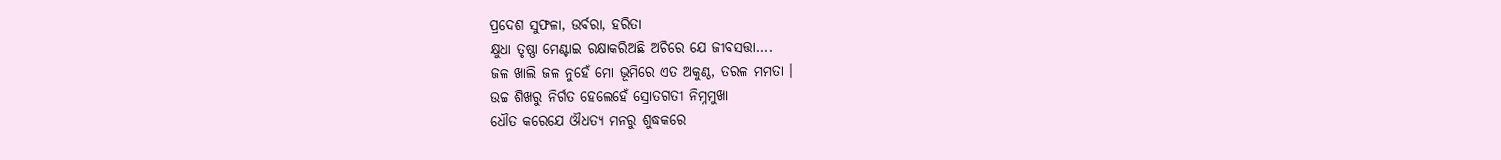ପ୍ରଦେଶ ସୁଫଳା, ଉର୍ବରା, ହରିତା
କ୍ଷୁଧା ତୃଷ୍ଣା ମେଣ୍ଟାଇ ରକ୍ଷାକରିଅଛି ଅଚିରେ ଯେ ଜୀବସତ୍ତା....
ଜଳ ଖାଲି ଜଳ ନୁହେଁ ମୋ ଭୂମିରେ ଏତ ଅକୁଣ୍ଠ, ତରଳ ମମତା ।
ଉଚ୍ଚ ଶିଖରୁ ନିର୍ଗତ ହେଲେହେଁ ସ୍ରୋତଗତୀ ନିମ୍ନମୁଖା
ଧୌତ କରେଯେ ଔଧତ୍ୟ ମନରୁ ଶୁଦ୍ଧକରେ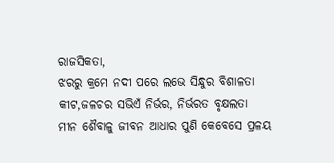ରାଜସିକତା,
ଝରରୁ କ୍ରମେ ନଦୀ ପରେ ଲଭେ ସିନ୍ଧୁର ବିଶାଳତା
କୀଟ,ଜଳଚର ସଭିଏଁ ନିର୍ଭର, ନିର୍ଭରତ ବୃକ୍ଷଲତା
ମୀନ ଶୈବାଳୁ ଜୀବନ ଆଧାର ପୁଣି କେବେସେ ପ୍ରଳୟ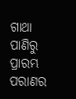ଗାଥା
ପାଣିରୁ ପ୍ରାରମ୍ଭ ପରାଣର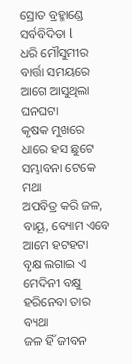ସ୍ରୋତ ବ୍ରହ୍ମାଣ୍ଡେ ସର୍ବବିଦିତା l
ଧରି ମୌସୁମୀର ବାର୍ତ୍ତା ସମୟରେ ଆଗେ ଆସୁଥିଲା ଘନଘଟା
କୃଷକ ମୁଖରେ ଧାରେ ହସ ଛୁଟେ ସମ୍ଭାବନା ଟେକେ ମଥା
ଅପବିତ୍ର କରି ଜଳ, ବାୟୂ, ବ୍ୟୋମ ଏବେ ଆମେ ହଟହଟା
ବୃକ୍ଷ ଲଗାଇ ଏ ମେଦିନୀ ବକ୍ଷୁ ହରିନେବା ତାର ବ୍ୟଥା
ଜଳ ହିଁ ଜୀବନ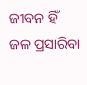ଜୀବନ ହିଁ ଜଳ ପ୍ରସାରିବା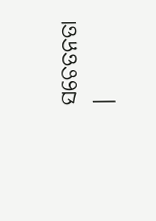ସଚେତନତା ।